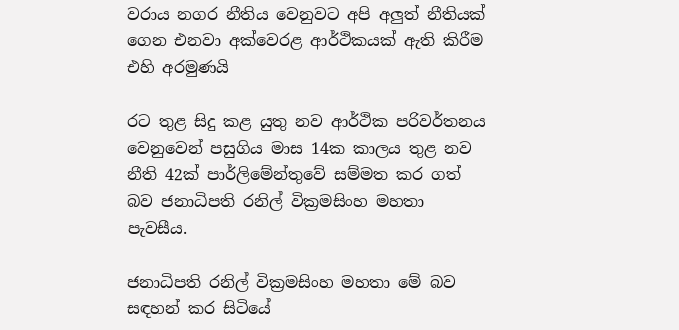වරාය නගර නීතිය වෙනුවට අපි අලුත් නීතියක් ගෙන එනවා අක්වෙරළ ආර්ථිකයක් ඇති කිරීම එහි අරමුණයි

රට තුළ සිදු කළ යුතු නව ආර්ථික පරිවර්තනය වෙනුවෙන් පසුගිය මාස 14ක කාලය තුළ නව නීති 42ක් පාර්ලිමේන්තුවේ සම්මත කර ගත් බව ජනාධිපති රනිල් වික්‍රමසිංහ මහතා පැවසීය.

ජනාධිපති රනිල් වික්‍රමසිංහ මහතා මේ බව සඳහන් කර සිටියේ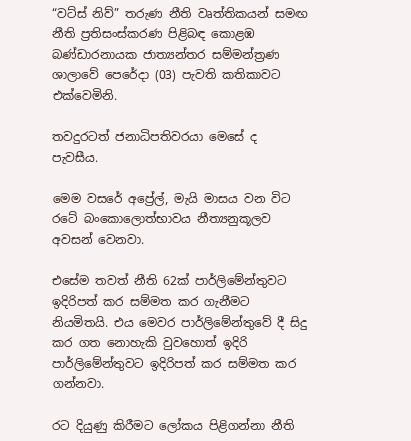“වට්ස් නිව්” තරුණ නීති වෘත්තිකයන් සමඟ නීති ප්‍රතිසංස්කරණ පිළිබඳ කොළඹ බණ්ඩාරනායක ජාත්‍යන්තර සම්මන්ත්‍රණ ශාලාවේ පෙරේදා (03) පැවති කතිකාවට එක්වෙමිනි.

තවදුරටත් ජනාධිපතිවරයා මෙසේ ද පැවසීය.

මෙම වසරේ අප්‍රේල්, මැයි මාසය වන විට රටේ බංකොලොත්භාවය නීත්‍යනුකූලව අවසන් වෙනවා.

එසේම තවත් නීති 62ක් පාර්ලිමේන්තුවට ඉදිරිපත් කර සම්මත කර ගැනීමට නියමිතයි. එය මෙවර පාර්ලිමේන්තුවේ දී සිදු කර ගත නොහැකි වුවහොත් ඉදිරි පාර්ලිමේන්තුවට ඉදිරිපත් කර සම්මත කර ගන්නවා.

රට දියුණු කිරීමට ලෝකය පිළිගන්නා නීති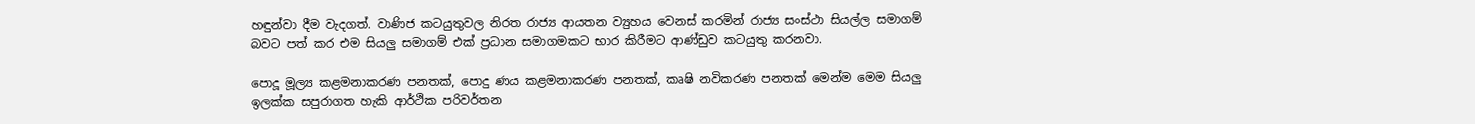හඳුන්වා දීම වැදගත්. වාණිජ කටයුතුවල නිරත රාජ්‍ය ආයතන ව්‍යුහය වෙනස් කරමින් රාජ්‍ය සංස්ථා සියල්ල සමාගම් බවට පත් කර එම සියලු සමාගම් එක් ප්‍රධාන සමාගමකට භාර කිරීමට ආණ්ඩුව කටයුතු කරනවා.

පොදූ මූල්‍ය කළමනාකරණ පනතක්, පොදු ණය කළමනාකරණ පනතක්, කෘෂි නවිකරණ පනතක් මෙන්ම මෙම සියලු ඉලක්ක සපුරාගත හැකි ආර්ථික පරිවර්තන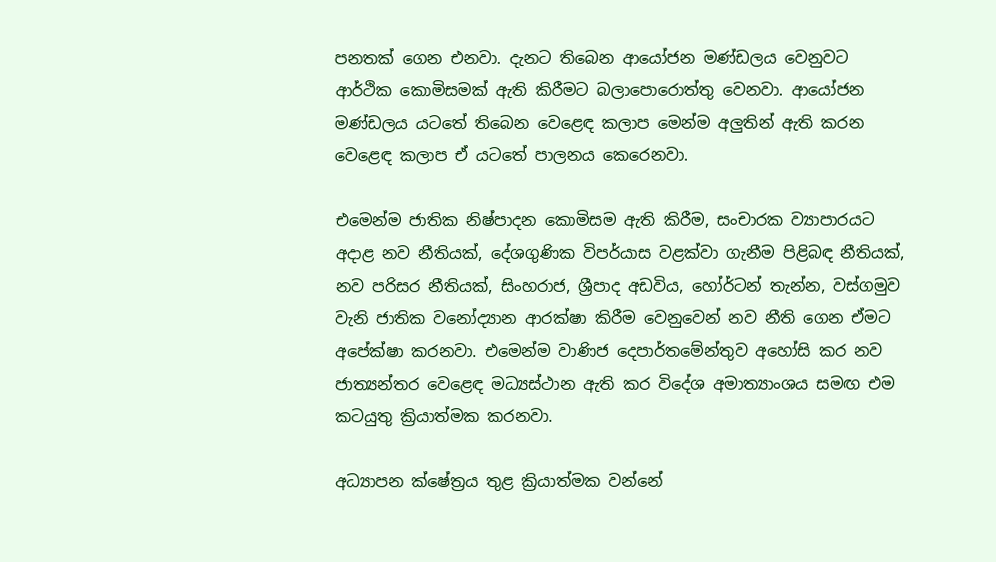පනතක් ගෙන එනවා. දැනට තිබෙන ආයෝජන මණ්ඩලය වෙනුවට ආර්ථික කොමිසමක් ඇති කිරීමට බලාපොරොත්තු වෙනවා. ආයෝජන මණ්ඩලය යටතේ තිබෙන වෙළෙඳ කලාප මෙන්ම අලුතින් ඇති කරන වෙළෙඳ කලාප ඒ යටතේ පාලනය කෙරෙනවා.

එමෙන්ම ජාතික නිෂ්පාදන කොමිසම ඇති කිරීම, සංචාරක ව්‍යාපාරයට අදාළ නව නීතියක්, දේශගුණික විපර්යාස වළක්වා ගැනීම පිළිබඳ නීතියක්, නව පරිසර නීතියක්, සිංහරාජ, ශ්‍රීපාද අඩවිය, හෝර්ටන් තැන්න, වස්ගමුව වැනි ජාතික වනෝද්‍යාන ආරක්ෂා කිරීම වෙනුවෙන් නව නීති ගෙන ඒමට අපේක්ෂා කරනවා. එමෙන්ම වාණිජ දෙපාර්තමේන්තුව අහෝසි කර නව ජාත්‍යන්තර වෙළෙඳ මධ්‍යස්ථාන ඇති කර විදේශ අමාත්‍යාංශය සමඟ එම කටයුතු ක්‍රියාත්මක කරනවා.

අධ්‍යාපන ක්ෂේත්‍රය තුළ ක්‍රියාත්මක වන්නේ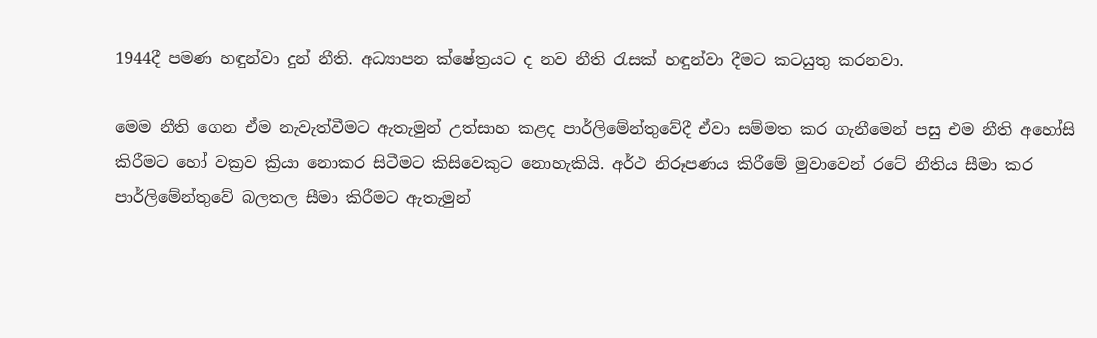1944දී පමණ හඳුන්වා දුන් නීති. අධ්‍යාපන ක්ෂේත්‍රයට ද නව නීති රැසක් හඳුන්වා දීමට කටයුතු කරනවා.

මෙම නීති ගෙන ඒම නැවැත්වීමට ඇතැමුන් උත්සාහ කළද පාර්ලිමේන්තුවේදී ඒවා සම්මත කර ගැනීමෙන් පසු එම නීති අහෝසි කිරීමට හෝ වක්‍රව ක්‍රියා නොකර සිටීමට කිසිවෙකුට නොහැකියි. අර්ථ නිරූපණය කිරීමේ මුවාවෙන් රටේ නීතිය සීමා කර පාර්ලිමේන්තුවේ බලතල සීමා කිරීමට ඇතැමුන්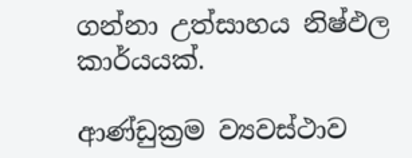ගන්නා උත්සාහය නිෂ්ඵල කාර්යයක්.

ආණ්ඩුක්‍රම ව්‍යවස්ථාව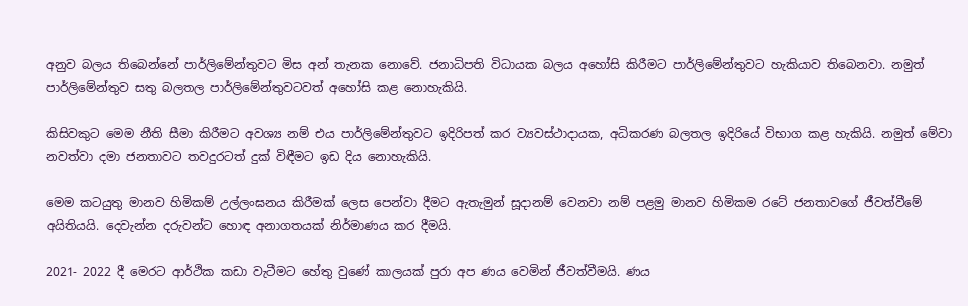අනුව බලය තිබෙන්නේ පාර්ලිමේන්තුවට මිස අන් තැනක නොවේ. ජනාධිපති විධායක බලය අහෝසි කිරීමට පාර්ලිමේන්තුවට හැකියාව තිබෙනවා. නමුත් පාර්ලිමේන්තුව සතු බලතල පාර්ලිමේන්තුවටවත් අහෝසි කළ නොහැකියි.

කිසිවකුට මෙම නීති සීමා කිරීමට අවශ්‍ය නම් එය පාර්ලිමේන්තුවට ඉදිරිපත් කර ව්‍යවස්ථාදායක, අධිකරණ බලතල ඉදිරියේ විභාග කළ හැකියි. නමුත් මේවා නවත්වා දමා ජනතාවට තවදුරටත් දුක් විඳීමට ඉඩ දිය නොහැකියි.

මෙම කටයුතු මානව හිමිකම් උල්ලංඝනය කිරීමක් ලෙස පෙන්වා දීමට ඇතැමුන් සූදානම් වෙනවා නම් පළමු මානව හිමිකම රටේ ජනතාවගේ ජීවත්වීමේ අයිතියයි. දෙවැන්න දරුවන්ට හොඳ අනාගතයක් නිර්මාණය කර දීමයි.

2021- 2022 දී මෙරට ආර්ථික කඩා වැටීමට හේතු වුණේ කාලයක් පුරා අප ණය වෙමින් ජීවත්වීමයි. ණය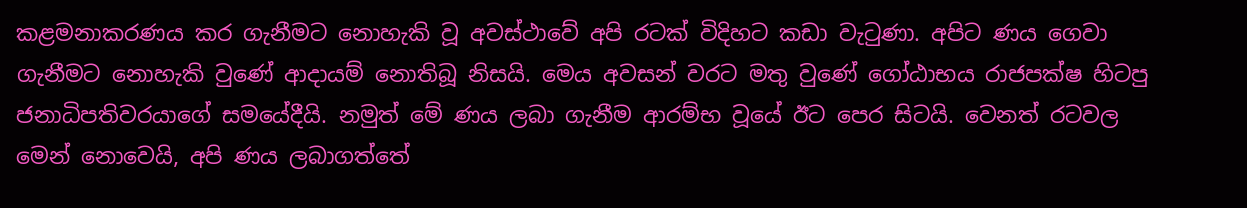කළමනාකරණය කර ගැනීමට නොහැකි වූ අවස්ථාවේ අපි රටක් විදිහට කඩා වැටුණා. අපිට ණය ගෙවා ගැනීමට නොහැකි වුණේ ආදායම් නොතිබූ නිසයි. මෙය අවසන් වරට මතු වුණේ ගෝඨාභය රාජපක්ෂ හිටපු ජනාධිපතිවරයාගේ සමයේදීයි. නමුත් මේ ණය ලබා ගැනීම ආරම්භ වූයේ ඊට පෙර සිටයි. වෙනත් රටවල මෙන් නොවෙයි, අපි ණය ලබාගත්තේ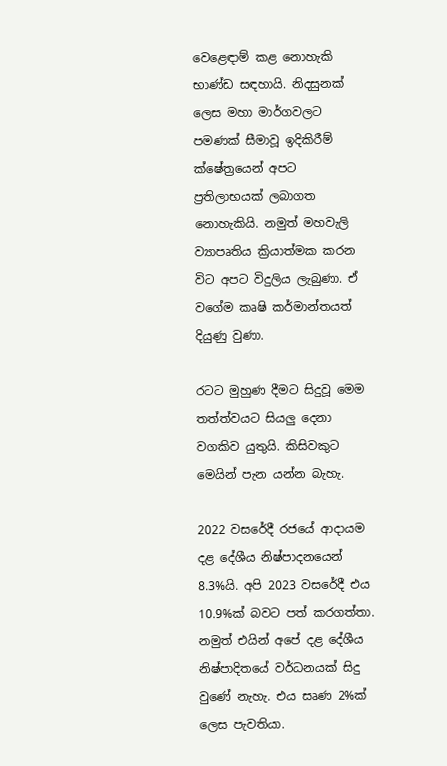වෙළෙඳාම් කළ නොහැකි භාණ්ඩ සඳහායි. නිදසුනක් ලෙස මහා මාර්ගවලට පමණක් සීමාවූ ඉදිකිරීම් ක්ෂේත්‍රයෙන් අපට ප්‍රතිලාභයක් ලබාගත නොහැකියි. නමුත් මහවැලි ව්‍යාපෘතිය ක්‍රියාත්මක කරන විට අපට විදුලිය ලැබුණා. ඒ වගේම කෘෂි කර්මාන්තයත් දියුණු වුණා.

රටට මුහුණ දීමට සිදුවූ මෙම තත්ත්වයට සියලු දෙනා වගකිව යුතුයි. කිසිවකුට මෙයින් පැන යන්න බැහැ.

2022 වසරේදී රජයේ ආදායම දළ දේශීය නිෂ්පාදනයෙන් 8.3%යි. අපි 2023 වසරේදී එය 10.9%ක් බවට පත් කරගත්තා. නමුත් එයින් අපේ දළ දේශීය නිෂ්පාදිතයේ වර්ධනයක් සිදු වුණේ නැහැ. එය සෘණ 2%ක් ලෙස පැවතියා.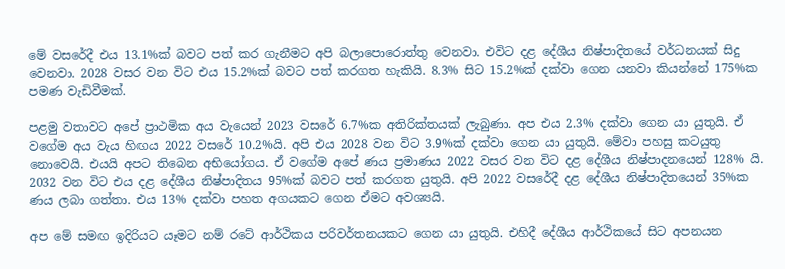මේ වසරේදී එය 13.1%ක් බවට පත් කර ගැනීමට අපි බලාපොරොත්තු වෙනවා. එවිට දළ දේශීය නිෂ්පාදිතයේ වර්ධනයක් සිදු වෙනවා. 2028 වසර වන විට එය 15.2%ක් බවට පත් කරගත හැකියි. 8.3% සිට 15.2%ක් දක්වා ගෙන යනවා කියන්නේ 175%ක පමණ වැඩිවීමක්.

පළමු වතාවට අපේ ප්‍රාථමික අය වැයෙන් 2023 වසරේ 6.7%ක අතිරික්තයක් ලැබුණා. අප එය 2.3% දක්වා ගෙන යා යුතුයි. ඒ වගේම අය වැය හිඟය 2022 වසරේ 10.2%යි. අපි එය 2028 වන විට 3.9%ක් දක්වා ගෙන යා යුතුයි. මේවා පහසු කටයුතු නොවෙයි. එයයි අපට තිබෙන අභියෝගය. ඒ වගේම අපේ ණය ප්‍රමාණය 2022 වසර වන විට දළ දේශීය නිෂ්පාදනයෙන් 128% යි. 2032 වන විට එය දළ දේශීය නිෂ්පාදිතය 95%ක් බවට පත් කරගත යුතුයි. අපි 2022 වසරේදී දළ දේශීය නිෂ්පාදිතයෙන් 35%ක ණය ලබා ගත්තා. එය 13% දක්වා පහත අගයකට ගෙන ඒමට අවශ්‍යයි.

අප මේ සමඟ ඉදිරියට යෑමට නම් රටේ ආර්ථිකය පරිවර්තනයකට ගෙන යා යුතුයි. එහිදී දේශීය ආර්ථිකයේ සිට අපනයන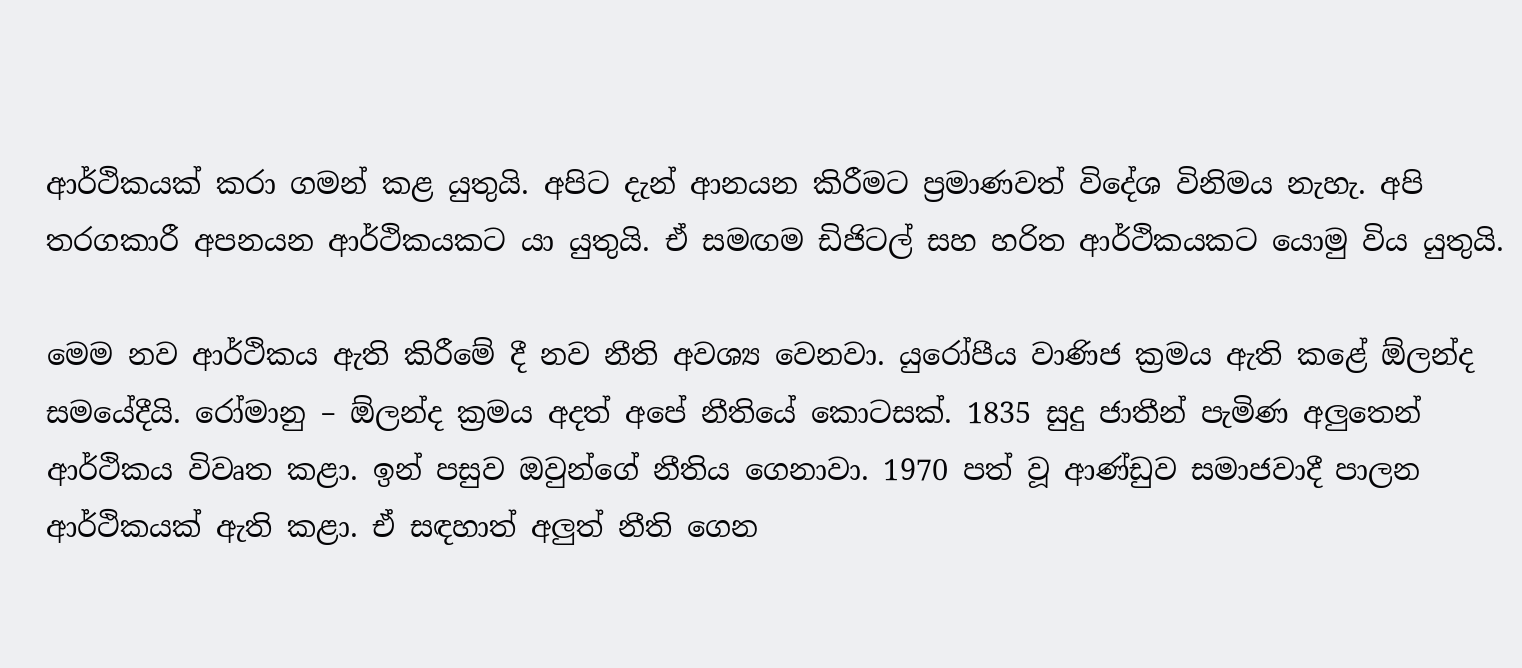ආර්ථිකයක් කරා ගමන් කළ යුතුයි. අපිට දැන් ආනයන කිරීමට ප්‍රමාණවත් විදේශ විනිමය නැහැ. අපි තරගකාරී අපනයන ආර්ථිකයකට යා යුතුයි. ඒ සමඟම ඩිජිටල් සහ හරිත ආර්ථිකයකට යොමු විය යුතුයි.

මෙම නව ආර්ථිකය ඇති කිරීමේ දී නව නීති අවශ්‍ය වෙනවා. යුරෝපීය වාණිජ ක්‍රමය ඇති කළේ ඕලන්ද සමයේදීයි. රෝමානු – ඕලන්ද ක්‍රමය අදත් අපේ නීතියේ කොටසක්. 1835 සුදු ජාතීන් පැමිණ අලුතෙන් ආර්ථිකය විවෘත කළා. ඉන් පසුව ඔවුන්ගේ නීතිය ගෙනාවා. 1970 පත් වූ ආණ්ඩුව සමාජවාදී පාලන ආර්ථිකයක් ඇති කළා. ඒ සඳහාත් අලුත් නීති ගෙන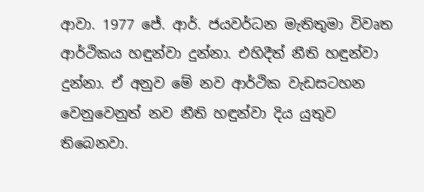ආවා. 1977 ජේ. ආර්. ජයවර්ධන මැතිතුමා විවෘත ආර්ථිකය හඳුන්වා දුන්නා. එහිදීත් නීති හඳුන්වා දුන්නා. ඒ අනුව මේ නව ආර්ථික වැඩසටහන වෙනුවෙනුත් නව නීති හඳුන්වා දිය යුතුව තිබෙනවා.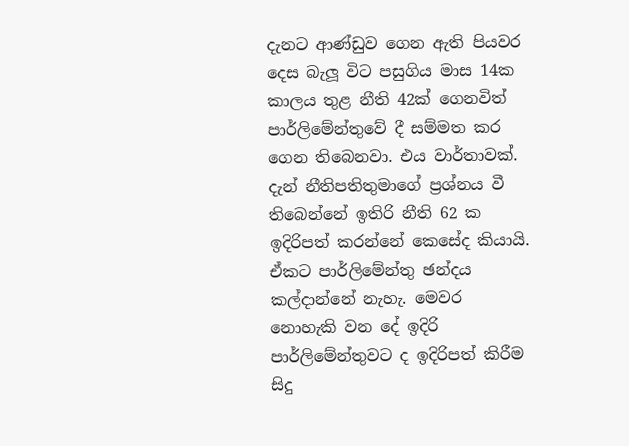දැනට ආණ්ඩුව ගෙන ඇති පියවර දෙස බැලූ විට පසුගිය මාස 14ක කාලය තුළ නීති 42ක් ගෙනවිත් පාර්ලිමේන්තුවේ දී සම්මත කර ගෙන තිබෙනවා. එය වාර්තාවක්. දැන් නීතිපතිතුමාගේ ප්‍රශ්නය වී තිබෙන්නේ ඉතිරි නීති 62 ක ඉදිරිපත් කරන්නේ කෙසේද කියායි. ඒකට පාර්ලිමේන්තු ඡන්දය කල්දාන්නේ නැහැ. මෙවර නොහැකි වන දේ ඉදිරි පාර්ලිමේන්තුවට ද ඉදිරිපත් කිරීම සිදු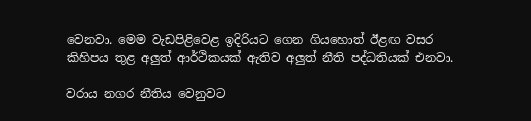වෙනවා. මෙම වැඩපිළිවෙළ ඉදිරියට ගෙන ගියහොත් ඊළඟ වසර කිහිපය තුළ අලුත් ආර්ථිකයක් ඇතිව අලුත් නීති පද්ධතියක් එනවා.

වරාය නගර නීතිය වෙනුවට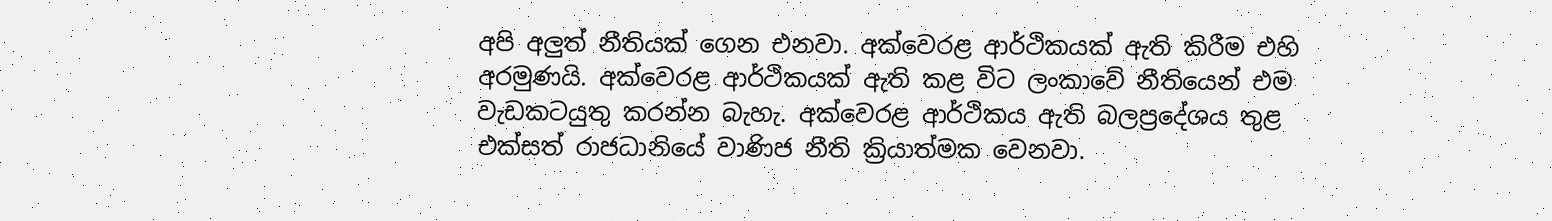අපි අලුත් නීතියක් ගෙන එනවා. අක්වෙරළ ආර්ථිකයක් ඇති කිරීම එහි අරමුණයි. අක්වෙරළ ආර්ථිකයක් ඇති කළ විට ලංකාවේ නීතියෙන් එම වැඩකටයුතු කරන්න බැහැ. අක්වෙරළ ආර්ථිකය ඇති බලප්‍රදේශය තුළ එක්සත් රාජධානියේ වාණිජ නීති ක්‍රියාත්මක වෙනවා.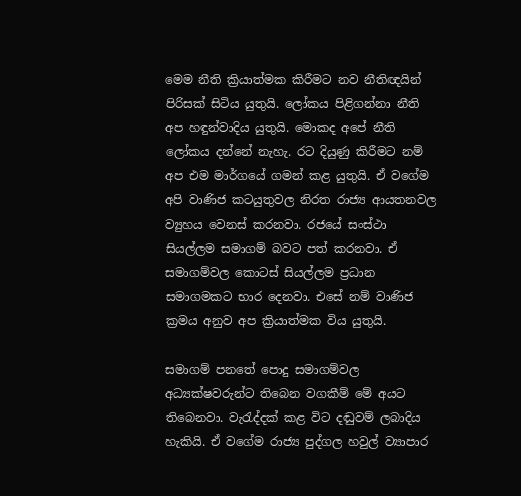මෙම නීති ක්‍රියාත්මක කිරීමට නව නීතිඥයින් පිරිසක් සිටිය යුතුයි. ලෝකය පිළිගන්නා නීති අප හඳුන්වාදිය යුතුයි. මොකද අපේ නීති ලෝකය දන්නේ නැහැ. රට දියුණු කිරීමට නම් අප එම මාර්ගයේ ගමන් කළ යුතුයි. ඒ වගේම අපි වාණිජ කටයුතුවල නිරත රාජ්‍ය ආයතනවල ව්‍යුහය වෙනස් කරනවා. රජයේ සංස්ථා සියල්ලම සමාගම් බවට පත් කරනවා. ඒ සමාගම්වල කොටස් සියල්ලම ප්‍රධාන සමාගමකට භාර දෙනවා. එසේ නම් වාණිජ ක්‍රමය අනුව අප ක්‍රියාත්මක විය යුතුයි.

සමාගම් පනතේ පොදු සමාගම්වල අධ්‍යක්ෂවරුන්ට තිබෙන වගකීම් මේ අයට තිබෙනවා. වැරැද්දක් කළ විට දඬුවම් ලබාදිය හැකියි. ඒ වගේම රාජ්‍ය පුද්ගල හවුල් ව්‍යාපාර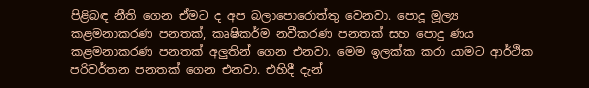පිළිබඳ නීති ගෙන ඒමට ද අප බලාපොරොත්තු වෙනවා. පොදූ මූල්‍ය කළමනාකරණ පනතක්, කෘෂිකර්ම නවීකරණ පනතක් සහ පොදු ණය කළමනාකරණ පනතක් අලුතින් ගෙන එනවා. මෙම ඉලක්ක කරා යාමට ආර්ථික පරිවර්තන පනතක් ගෙන එනවා. එහිදී දැන්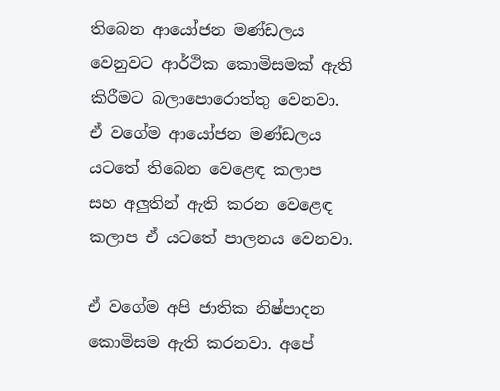තිබෙන ආයෝජන මණ්ඩලය වෙනුවට ආර්ථික කොමිසමක් ඇති කිරීමට බලාපොරොත්තු වෙනවා. ඒ වගේම ආයෝජන මණ්ඩලය යටතේ තිබෙන වෙළෙඳ කලාප සහ අලුතින් ඇති කරන වෙළෙඳ කලාප ඒ යටතේ පාලනය වෙනවා.

ඒ වගේම අපි ජාතික නිෂ්පාදන කොමිසම ඇති කරනවා. අපේ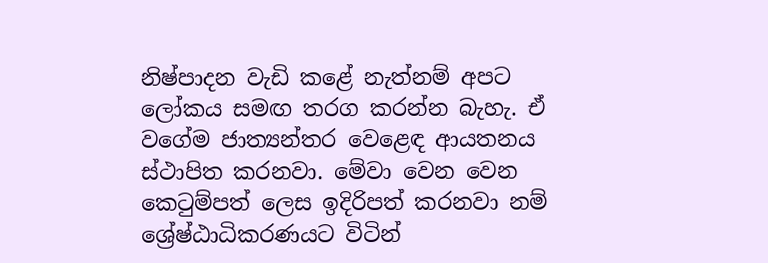නිෂ්පාදන වැඩි කළේ නැත්නම් අපට ලෝකය සමඟ තරග කරන්න බැහැ. ඒ වගේම ජාත්‍යන්තර වෙළෙඳ ආයතනය ස්ථාපිත කරනවා. මේවා වෙන වෙන කෙටුම්පත් ලෙස ඉදිරිපත් කරනවා නම් ශ්‍රේෂ්ඨාධිකරණයට විටින්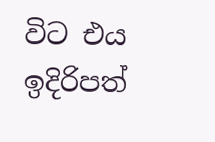විට එය ඉදිරිපත්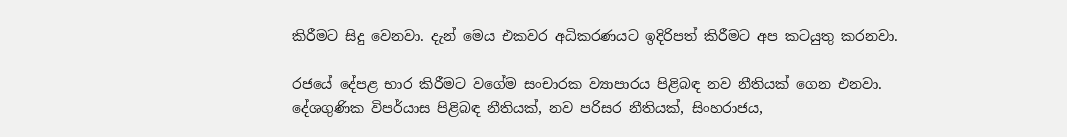කිරීමට සිදු වෙනවා. දැන් මෙය එකවර අධිකරණයට ඉදිරිපත් කිරීමට අප කටයුතු කරනවා.

රජයේ දේපළ භාර කිරීමට වගේම සංචාරක ව්‍යාපාරය පිළිබඳ නව නීතියක් ගෙන එනවා. දේශගුණික විපර්යාස පිළිබඳ නීතියක්, නව පරිසර නීතියක්, සිංහරාජය,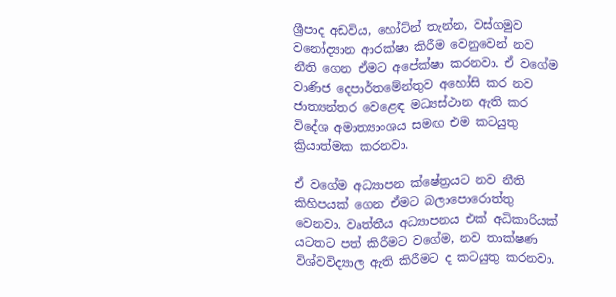ශ්‍රීපාද අඩවිය, හෝට්න් තැන්න, වස්ගමුව වනෝද්‍යාන ආරක්ෂා කිරීම වෙනුවෙන් නව නීති ගෙන ඒමට අපේක්ෂා කරනවා. ඒ වගේම වාණිජ දෙපාර්තමේන්තුව අහෝසි කර නව ජාත්‍යන්තර වෙළෙඳ මධ්‍යස්ථාන ඇති කර විදේශ අමාත්‍යාංශය සමඟ එම කටයුතු ක්‍රියාත්මක කරනවා.

ඒ වගේම අධ්‍යාපන ක්ෂේත්‍රයට නව නීති කිහිපයක් ගෙන ඒමට බලාපොරොත්තු වෙනවා. වෘත්තීය අධ්‍යාපනය එක් අධිකාරියක් යටතට පත් කිරීමට වගේම, නව තාක්ෂණ විශ්වවිද්‍යාල ඇති කිරීමට ද කටයුතු කරනවා.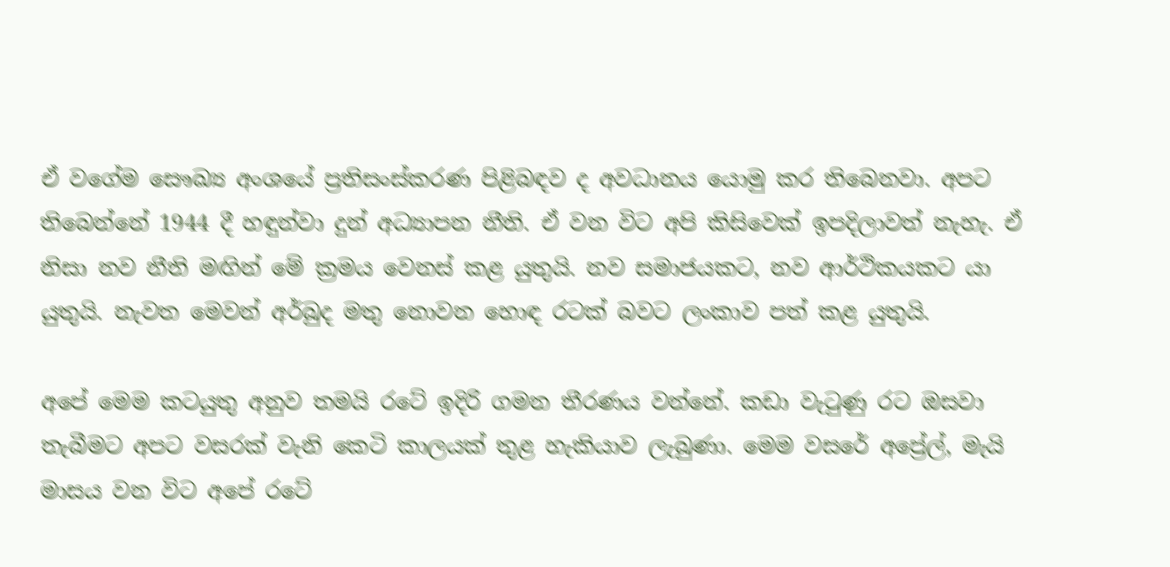ඒ වගේම සෞඛ්‍ය අංශයේ ප්‍රතිසංස්කරණ පිළිබඳව ද අවධානය යොමු කර තිබෙනවා. අපට තිබෙන්නේ 1944 දී හඳුන්වා දුන් අධ්‍යාපන නීති. ඒ වන විට අපි කිසිවෙක් ඉපදිලාවත් නැහැ. ඒ නිසා නව නීති මඟින් මේ ක්‍රමය වෙනස් කළ යුතුයි. නව සමාජයකට, නව ආර්ථිකයකට යා යුතුයි. නැවත මෙවන් අර්බුද මතු නොවන හොඳ රටක් බවට ලංකාව පත් කළ යුතුයි.

අපේ මෙම කටයුතු අනුව තමයි රටේ ඉදිරි ගමන තීරණය වන්නේ. කඩා වැටුණු රට ඔසවා තැබීමට අපට වසරක් වැනි කෙටි කාලයක් තුළ හැකියාව ලැබුණා. මෙම වසරේ අප්‍රේල්, මැයි මාසය වන විට අපේ රටේ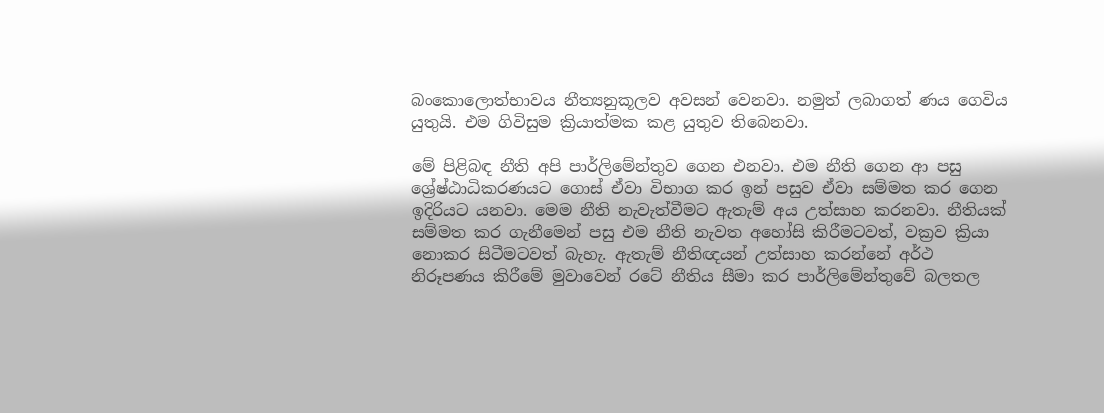බංකොලොත්භාවය නීත්‍යනුකූලව අවසන් වෙනවා. නමුත් ලබාගත් ණය ගෙවිය යුතුයි. එම ගිවිසුම ක්‍රියාත්මක කළ යුතුව තිබෙනවා.

මේ පිළිබඳ නීති අපි පාර්ලිමේන්තුව ගෙන එනවා. එම නීති ගෙන ආ පසු ශ්‍රේෂ්ඨාධිකරණයට ගොස් ඒවා විභාග කර ඉන් පසුව ඒවා සම්මත කර ගෙන ඉදිරියට යනවා. මෙම නීති නැවැත්වීමට ඇතැම් අය උත්සාහ කරනවා. නීතියක් සම්මත කර ගැනීමෙන් පසු එම නීති නැවත අහෝසි කිරීමටවත්, වක්‍රව ක්‍රියා නොකර සිටීමටවත් බැහැ. ඇතැම් නීතිඥයන් උත්සාහ කරන්නේ අර්ථ නිරූපණය කිරීමේ මුවාවෙන් රටේ නීතිය සීමා කර පාර්ලිමේන්තුවේ බලතල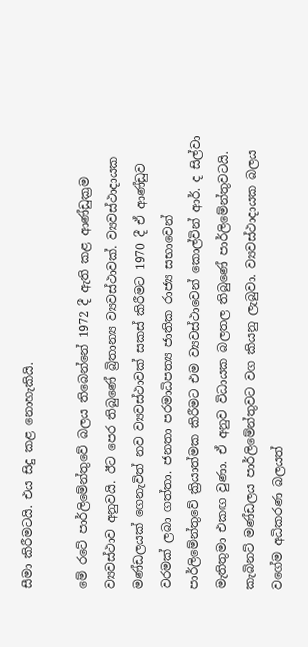සීමා කිරීමටයි. එය සිදු කළ නොහැකියි.

මේ රටේ පාර්ලිමේන්තුවේ බලය තිබෙන්නේ 1972 දී ඇති කළ ආණ්ඩුක්‍රම ව්‍යවස්ථාව අනුවයි. ඊට පෙර තිබුණේ බ්‍රිතාන්‍ය ව්‍යවස්ථාවක්. ව්‍යවස්ථාදායක මණ්ඩලයක් ගෙනැවිත් නව ව්‍යවස්ථාවක් සකස් කිරීමට 1970 දී ඒ ආණ්ඩුව වරමක් ලබා ගත්තා. ජනතා පරමාධිපත්‍ය ජාතික රාජ්‍ය සභාවෙන් පාර්ලිමේන්තුවේ ක්‍රියාත්මක කිරීමට එම ව්‍යවස්ථාවෙන් කොල්වින් ආර්. ද සිල්වා මැතිතුමා එකඟ වුණා. ඒ අනුව විධායක බලතල තිබුණේ පාර්ලිමේන්තුවටයි. කැබිනට් මණ්ඩලය පාර්ලිමේන්තුවට වග කියනු ලැබුවා. ව්‍යවස්ථාදායක බලය වගේම අධිකරණ බලයත්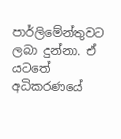පාර්ලිමේන්තුවට ලබා දුන්නා. ඒ යටතේ අධිකරණයේ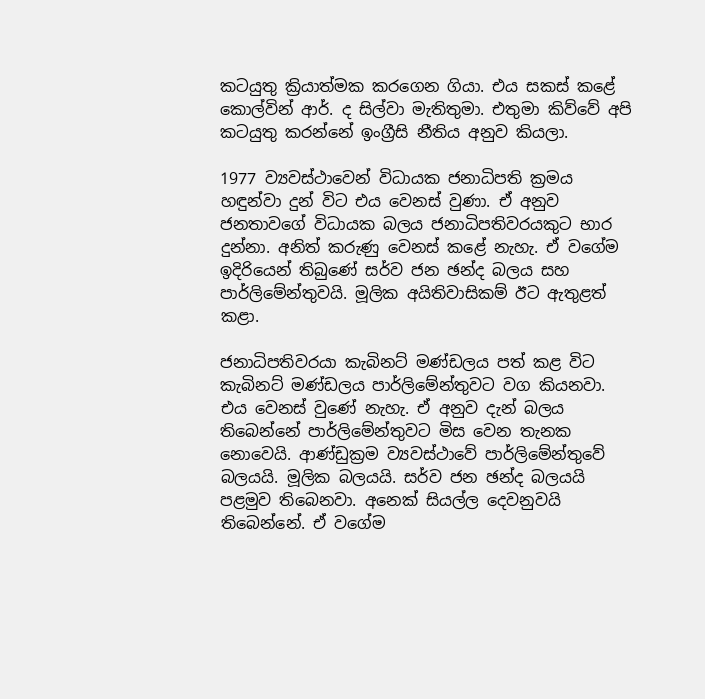කටයුතු ක්‍රියාත්මක කරගෙන ගියා. එය සකස් කළේ කොල්වින් ආර්. ද සිල්වා මැතිතුමා. එතුමා කිව්වේ අපි කටයුතු කරන්නේ ඉංග්‍රීසි නීතිය අනුව කියලා.

1977 ව්‍යවස්ථාවෙන් විධායක ජනාධිපති ක්‍රමය හඳුන්වා දුන් විට එය වෙනස් වුණා. ඒ අනුව ජනතාවගේ විධායක බලය ජනාධිපතිවරයකුට භාර දුන්නා. අනිත් කරුණු වෙනස් කළේ නැහැ. ඒ වගේම ඉදිරියෙන් තිබුණේ සර්ව ජන ඡන්ද බලය සහ පාර්ලිමේන්තුවයි. මූලික අයිතිවාසිකම් ඊට ඇතුළත් කළා.

ජනාධිපතිවරයා කැබිනට් මණ්ඩලය පත් කළ විට කැබිනට් මණ්ඩලය පාර්ලිමේන්තුවට වග කියනවා. එය වෙනස් වුණේ නැහැ. ඒ අනුව දැන් බලය තිබෙන්නේ පාර්ලිමේන්තුවට මිස වෙන තැනක නොවෙයි. ආණ්ඩුක්‍රම ව්‍යවස්ථාවේ පාර්ලිමේන්තුවේ බලයයි. මූලික බලයයි. සර්ව ජන ඡන්ද බලයයි පළමුව තිබෙනවා. අනෙක් සියල්ල දෙවනුවයි තිබෙන්නේ. ඒ වගේම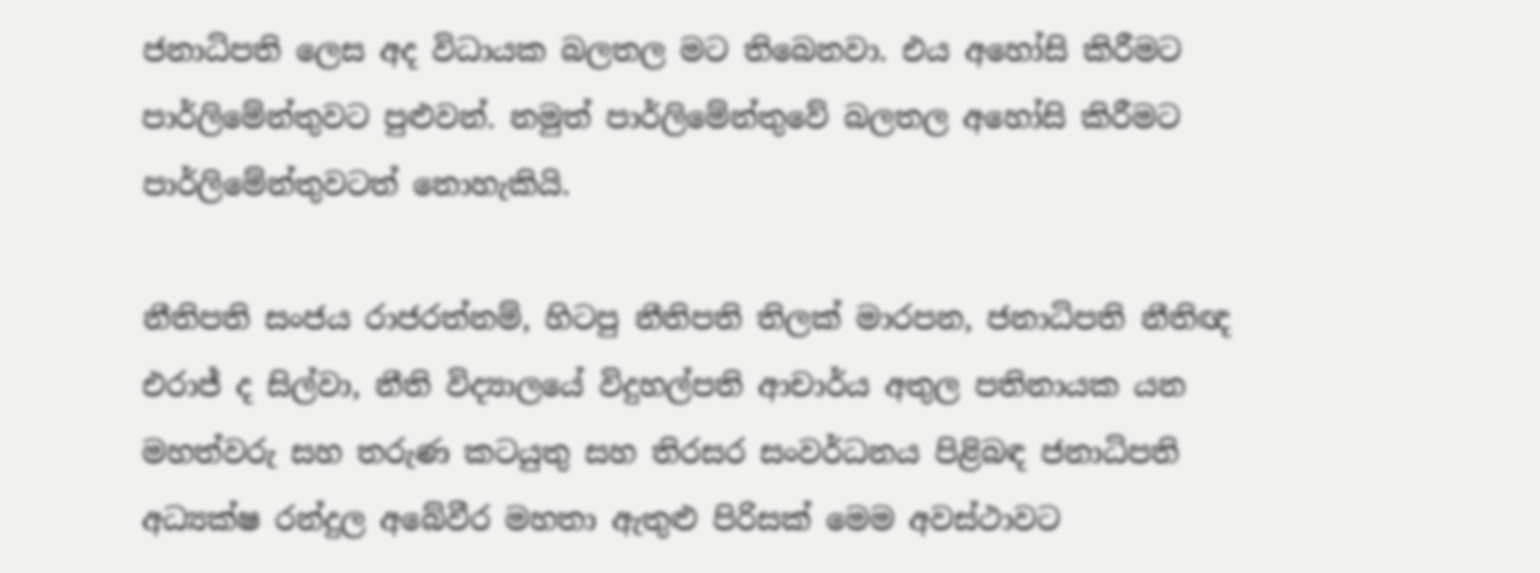ජනාධිපති ලෙස අද විධායක බලතල මට තිබෙනවා. එය අහෝසි කිරීමට පාර්ලිමේන්තුවට පුළුවන්. නමුත් පාර්ලිමේන්තුවේ බලතල අහෝසි කිරීමට පාර්ලිමේන්තුවටත් නොහැකියි.

නීතිපති සංජය රාජරත්නම්, හිටපු නීතිපති තිලක් මාරපන, ජනාධිපති නීතිඥ එරාජ් ද සිල්වා, නීති විද්‍යාලයේ විදුහල්පති ආචාර්ය අතුල පතිනායක යන මහත්වරු සහ තරුණ කටයුතු සහ තිරසර සංවර්ධනය පිළිබඳ ජනාධිපති අධ්‍යක්ෂ රන්දුල අබේවීර මහතා ඇතුළු පිරිසක් මෙම අවස්ථාවට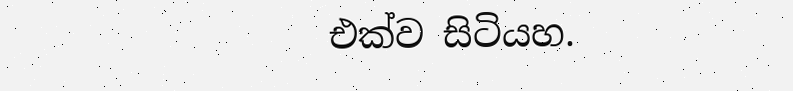එක්ව සිටියහ.